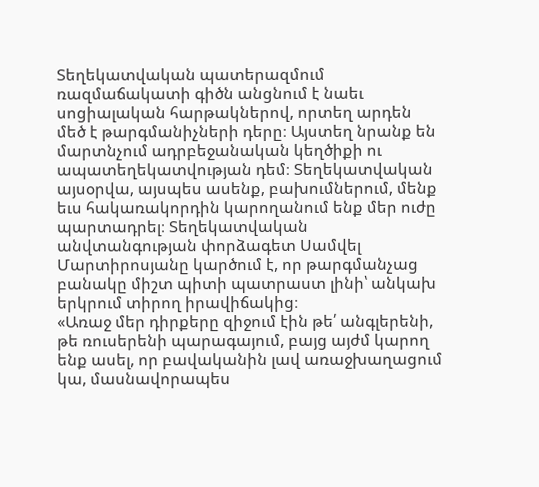Տեղեկատվական պատերազմում ռազմաճակատի գիծն անցնում է նաեւ սոցիալական հարթակներով, որտեղ արդեն մեծ է թարգմանիչների դերը։ Այստեղ նրանք են մարտնչում ադրբեջանական կեղծիքի ու ապատեղեկատվության դեմ։ Տեղեկատվական այսօրվա, այսպես ասենք, բախումներում, մենք եւս հակառակորդին կարողանում ենք մեր ուժը պարտադրել։ Տեղեկատվական անվտանգության փորձագետ Սամվել Մարտիրոսյանը կարծում է, որ թարգմանչաց բանակը միշտ պիտի պատրաստ լինի՝ անկախ երկրում տիրող իրավիճակից։
«Առաջ մեր դիրքերը զիջում էին թե՛ անգլերենի, թե ռուսերենի պարագայում, բայց այժմ կարող ենք ասել, որ բավականին լավ առաջխաղացում կա, մասնավորապես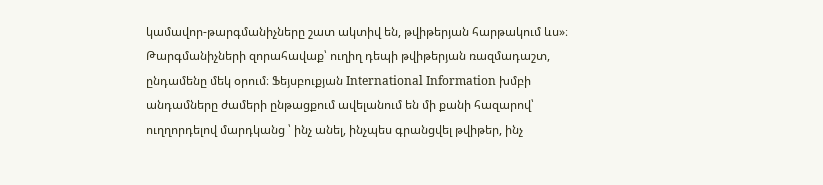կամավոր-թարգմանիչները շատ ակտիվ են, թվիթերյան հարթակում ևս»։
Թարգմանիչների զորահավաք՝ ուղիղ դեպի թվիթերյան ռազմադաշտ, ընդամենը մեկ օրում։ Ֆեյսբուքյան International Information խմբի անդամները ժամերի ընթացքում ավելանում են մի քանի հազարով՝ ուղղորդելով մարդկանց ՝ ինչ անել, ինչպես գրանցվել թվիթեր, ինչ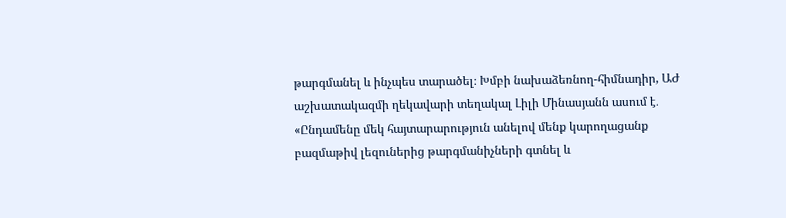թարգմանել և ինչպես տարածել։ Խմբի նախաձեռնող-հիմնադիր, ԱԺ աշխատակազմի ղեկավարի տեղակալ Լիլի Մինասյանն ասում է․
«Ընդամենը մեկ հայտարարություն անելով մենք կարողացանք բազմաթիվ լեզուներից թարգմանիչների գտնել և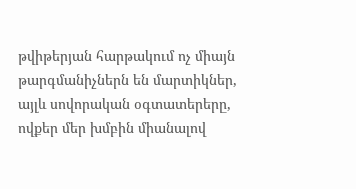թվիթերյան հարթակում ոչ միայն թարգմանիչներն են մարտիկներ, այլև սովորական օգտատերերը, ովքեր մեր խմբին միանալով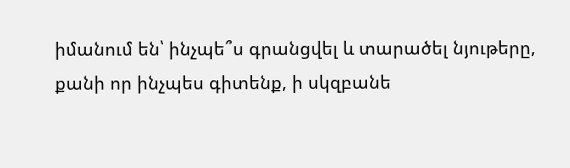իմանում են՝ ինչպե՞ս գրանցվել և տարածել նյութերը, քանի որ ինչպես գիտենք, ի սկզբանե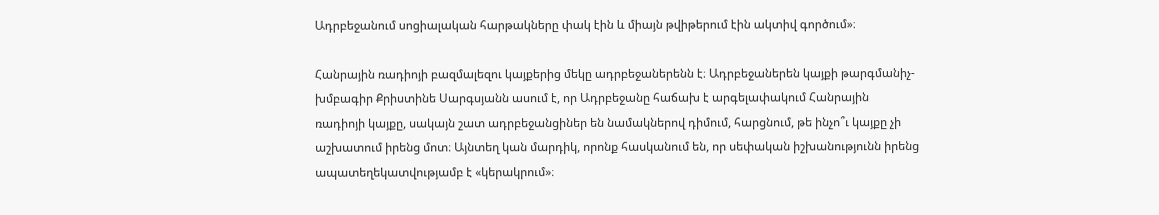Ադրբեջանում սոցիալական հարթակները փակ էին և միայն թվիթերում էին ակտիվ գործում»։

Հանրային ռադիոյի բազմալեզու կայքերից մեկը ադրբեջաներենն է։ Ադրբեջաներեն կայքի թարգմանիչ-խմբագիր Քրիստինե Սարգսյանն ասում է, որ Ադրբեջանը հաճախ է արգելափակում Հանրային ռադիոյի կայքը, սակայն շատ ադրբեջանցիներ են նամակներով դիմում, հարցնում, թե ինչո՞ւ կայքը չի աշխատում իրենց մոտ։ Այնտեղ կան մարդիկ, որոնք հասկանում են, որ սեփական իշխանությունն իրենց ապատեղեկատվությամբ է «կերակրում»։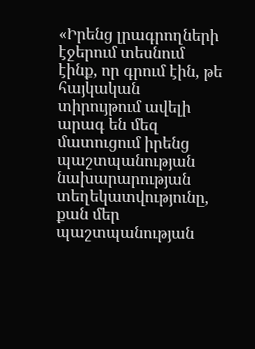«Իրենց լրագրողների էջերում տեսնում էինք, որ գրում էին, թե հայկական տիրույթում ավելի արագ են մեզ մատուցում իրենց պաշտպանության նախարարության տեղեկատվությունը, քան մեր պաշտպանության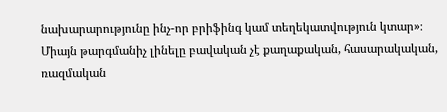նախարարությունը ինչ-որ բրիֆինգ կամ տեղեկատվություն կտար»։
Միայն թարգմանիչ լինելը բավական չէ քաղաքական, հասարակական, ռազմական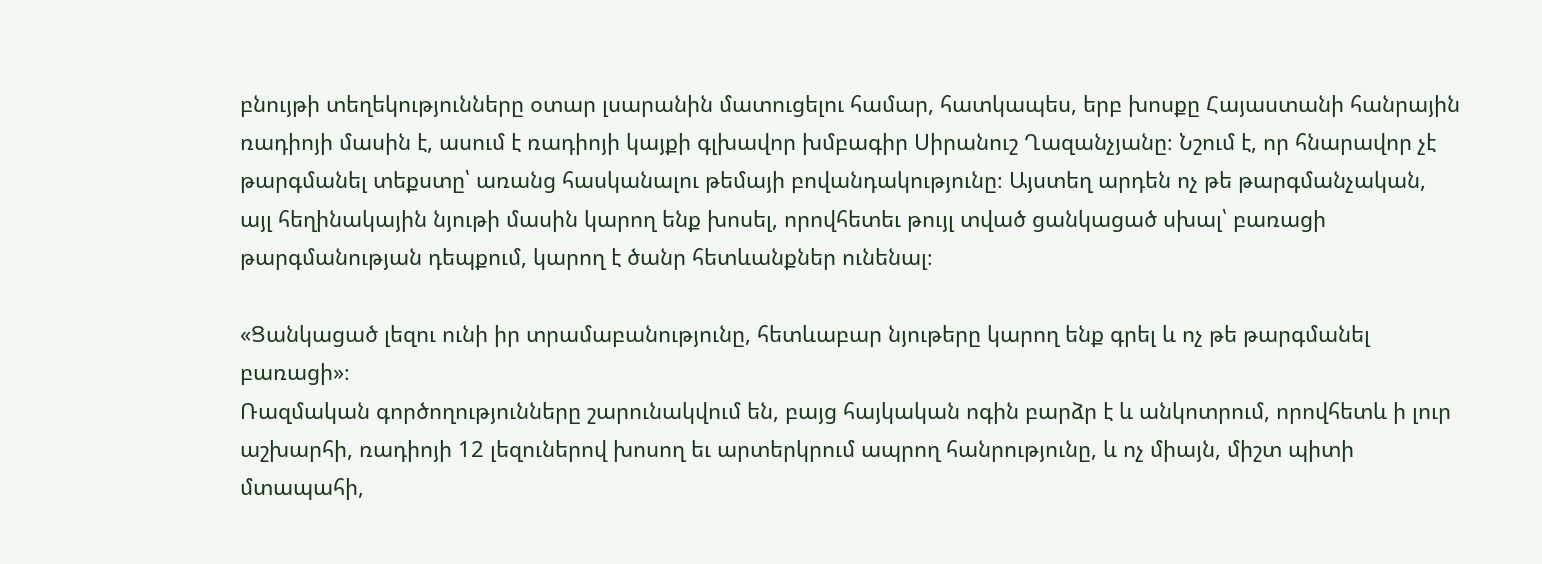բնույթի տեղեկությունները օտար լսարանին մատուցելու համար, հատկապես, երբ խոսքը Հայաստանի հանրային ռադիոյի մասին է, ասում է ռադիոյի կայքի գլխավոր խմբագիր Սիրանուշ Ղազանչյանը։ Նշում է, որ հնարավոր չէ թարգմանել տեքստը՝ առանց հասկանալու թեմայի բովանդակությունը։ Այստեղ արդեն ոչ թե թարգմանչական, այլ հեղինակային նյութի մասին կարող ենք խոսել, որովհետեւ թույլ տված ցանկացած սխալ՝ բառացի թարգմանության դեպքում, կարող է ծանր հետևանքներ ունենալ։

«Ցանկացած լեզու ունի իր տրամաբանությունը, հետևաբար նյութերը կարող ենք գրել և ոչ թե թարգմանել բառացի»։
Ռազմական գործողությունները շարունակվում են, բայց հայկական ոգին բարձր է և անկոտրում, որովհետև ի լուր աշխարհի, ռադիոյի 12 լեզուներով խոսող եւ արտերկրում ապրող հանրությունը, և ոչ միայն, միշտ պիտի մտապահի,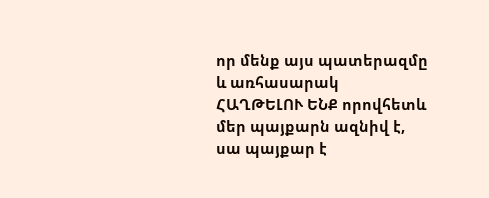որ մենք այս պատերազմը և առհասարակ ՀԱՂԹԵԼՈՒ ԵՆՔ որովհետև մեր պայքարն ազնիվ է, սա պայքար է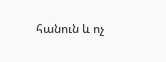հանուն և ոչ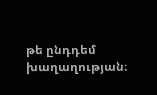թե ընդդեմ խաղաղության։